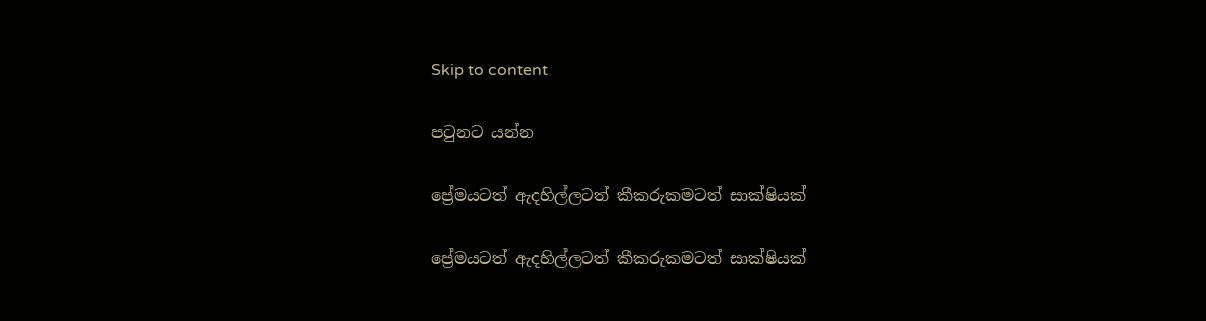Skip to content

පටුනට යන්න

ප්‍රේමයටත් ඇදහිල්ලටත් කීකරුකමටත් සාක්ෂියක්

ප්‍රේමයටත් ඇදහිල්ලටත් කීකරුකමටත් සාක්ෂියක්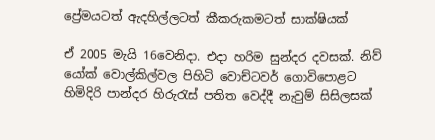ප්‍රේමයටත් ඇදහිල්ලටත් කීකරුකමටත් සාක්ෂියක්

ඒ 2005 මැයි 16වෙනිදා. එදා හරිම සුන්දර දවසක්. නිව් යෝක් වොල්කිල්වල පිහිටි වොච්ටවර් ගොවිපොළට හිමිදිරි පාන්දර හිරුරැස් පතිත වෙද්දී නැවුම් සිසිලසක්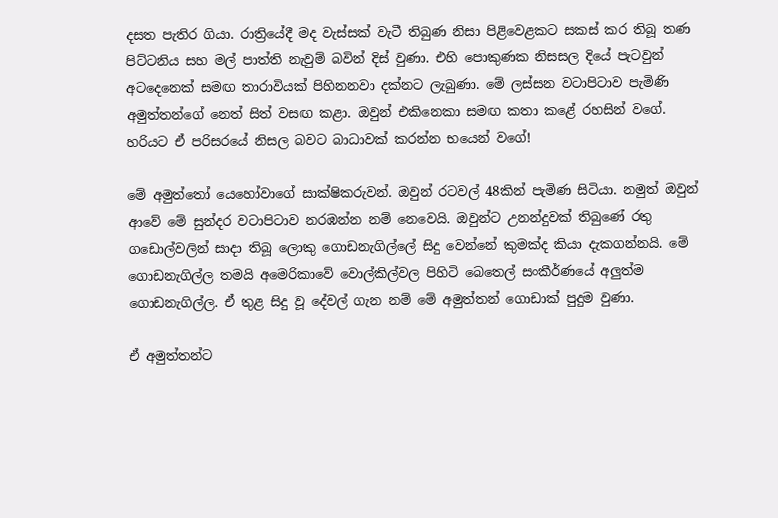දසත පැතිර ගියා. රාත්‍රියේදී මද වැස්සක් වැටී තිබුණ නිසා පිළිවෙළකට සකස් කර තිබූ තණ පිට්ටනිය සහ මල් පාත්ති නැවුම් බවින් දිස් වුණා. එහි පොකුණක නිසසල දියේ පැටවුන් අටදෙනෙක් සමඟ තාරාවියක් පිහිනනවා දක්නට ලැබුණා. මේ ලස්සන වටාපිටාව පැමිණි අමුත්තන්ගේ නෙත් සිත් වසඟ කළා. ඔවුන් එකිනෙකා සමඟ කතා කළේ රහසින් වගේ. හරියට ඒ පරිසරයේ නිසල බවට බාධාවක් කරන්න භයෙන් වගේ!

මේ අමුත්තෝ යෙහෝවාගේ සාක්ෂිකරුවන්. ඔවුන් රටවල් 48කින් පැමිණ සිටියා. නමුත් ඔවුන් ආවේ මේ සුන්දර වටාපිටාව නරඹන්න නම් නෙවෙයි. ඔවුන්ට උනන්දුවක් තිබුණේ රතු ගඩොල්වලින් සාදා තිබූ ලොකු ගොඩනැගිල්ලේ සිදු වෙන්නේ කුමක්ද කියා දැකගන්නයි. මේ ගොඩනැගිල්ල තමයි අමෙරිකාවේ වොල්කිල්වල පිහිටි බෙතෙල් සංකීර්ණයේ අලුත්ම ගොඩනැගිල්ල. ඒ තුළ සිදු වූ දේවල් ගැන නම් මේ අමුත්තන් ගොඩාක් පුදුම වුණා.

ඒ අමුත්තන්ට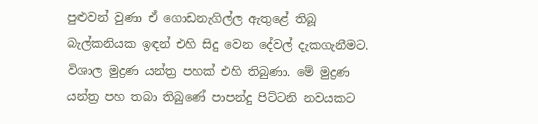පුළුවන් වුණා ඒ ගොඩනැගිල්ල ඇතුළේ තිබූ බැල්කනියක ඉඳන් එහි සිදු වෙන දේවල් දැකගැනීමට. විශාල මුද්‍රණ යන්ත්‍ර පහක් එහි තිබුණා. මේ මුද්‍රණ යන්ත්‍ර පහ තබා තිබුණේ පාපන්දු පිට්ටනි නවයකට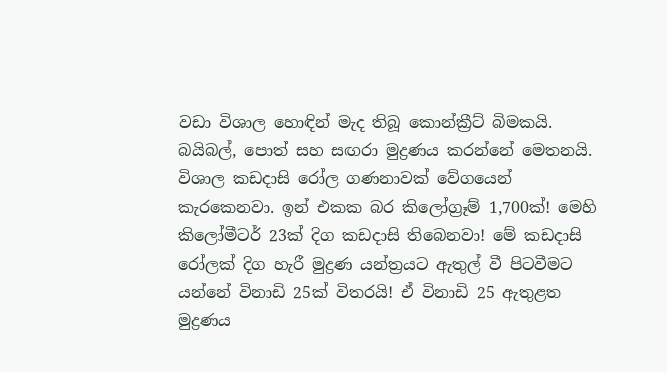වඩා විශාල හොඳින් මැද තිබූ කොන්ක්‍රීට් බිමකයි. බයිබල්, පොත් සහ සඟරා මුද්‍රණය කරන්නේ මෙතනයි. විශාල කඩදාසි රෝල ගණනාවක් වේගයෙන් කැරකෙනවා. ඉන් එකක බර කිලෝග්‍රෑම් 1,700ක්! මෙහි කිලෝමීටර් 23ක් දිග කඩදාසි තිබෙනවා! මේ කඩදාසි රෝලක් දිග හැරී මුද්‍රණ යන්ත්‍රයට ඇතුල් වී පිටවීමට යන්නේ විනාඩි 25ක් විතරයි! ඒ විනාඩි 25 ඇතුළත මුද්‍රණය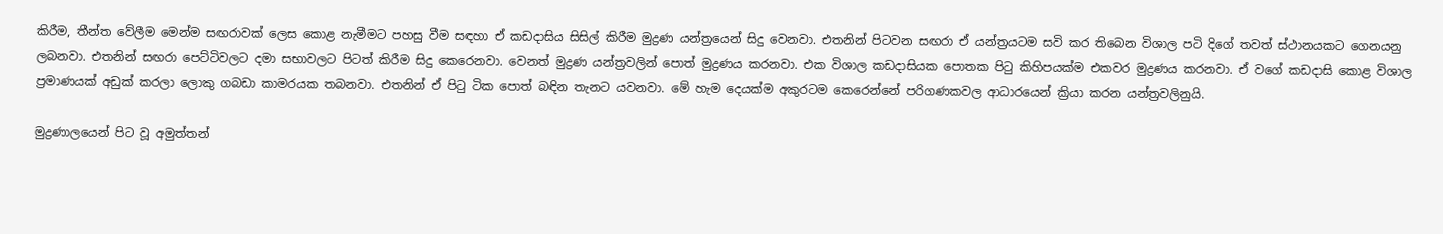කිරීම, තීන්ත වේලීම මෙන්ම සඟරාවක් ලෙස කොළ නැමීමට පහසු වීම සඳහා ඒ කඩදාසිය සිසිල් කිරීම මුද්‍රණ යන්ත්‍රයෙන් සිදු වෙනවා. එතනින් පිටවන සඟරා ඒ යන්ත්‍රයටම සවි කර තිබෙන විශාල පටි දිගේ තවත් ස්ථානයකට ගෙනයනු ලබනවා. එතනින් සඟරා පෙට්ටිවලට දමා සභාවලට පිටත් කිරීම සිදු කෙරෙනවා. වෙනත් මුද්‍රණ යන්ත්‍රවලින් පොත් මුද්‍රණය කරනවා. එක විශාල කඩදාසියක පොතක පිටු කිහිපයක්ම එකවර මුද්‍රණය කරනවා. ඒ වගේ කඩදාසි කොළ විශාල ප්‍රමාණයක් අඩුක් කරලා ලොකු ගබඩා කාමරයක තබනවා. එතනින් ඒ පිටු ටික පොත් බඳින තැනට යවනවා. මේ හැම දෙයක්ම අකුරටම කෙරෙන්නේ පරිගණකවල ආධාරයෙන් ක්‍රියා කරන යන්ත්‍රවලිනුයි.

මුද්‍රණාලයෙන් පිට වූ අමුත්තන්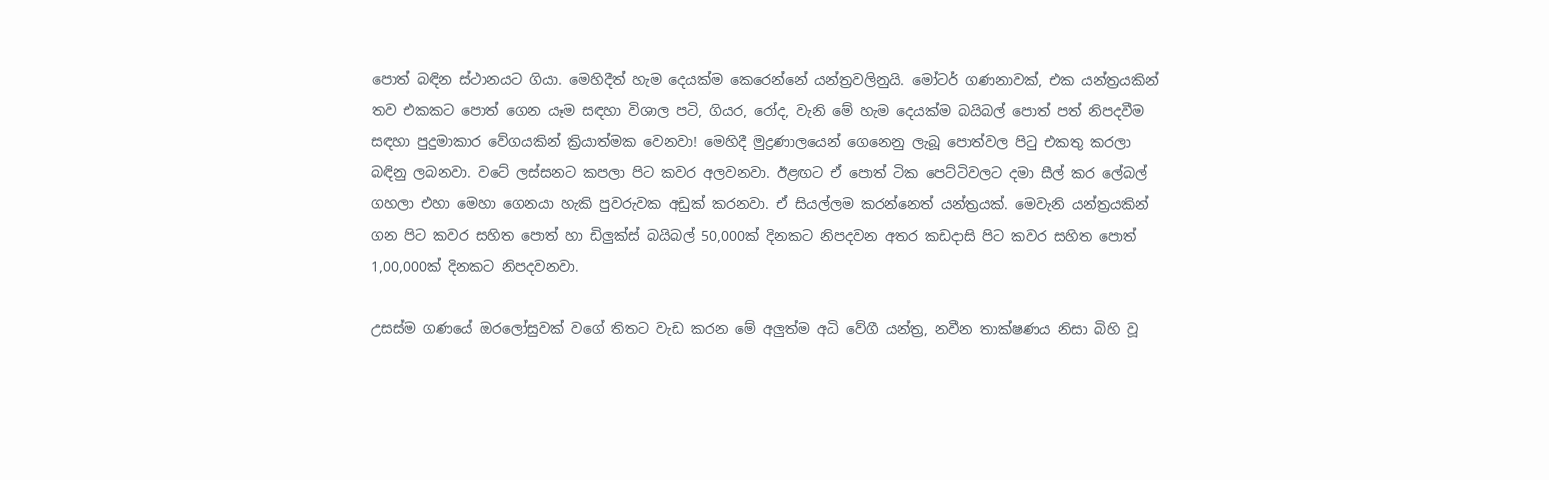පොත් බඳින ස්ථානයට ගියා. මෙහිදීත් හැම දෙයක්ම කෙරෙන්නේ යන්ත්‍රවලිනුයි. මෝටර් ගණනාවක්, එක යන්ත්‍රයකින් තව එකකට පොත් ගෙන යෑම සඳහා විශාල පටි, ගියර, රෝද, වැනි මේ හැම දෙයක්ම බයිබල් පොත් පත් නිපදවීම සඳහා පුදුමාකාර වේගයකින් ක්‍රියාත්මක වෙනවා! මෙහිදී මුද්‍රණාලයෙන් ගෙනෙනු ලැබූ පොත්වල පිටු එකතු කරලා බඳිනු ලබනවා. වටේ ලස්සනට කපලා පිට කවර අලවනවා. ඊළඟට ඒ පොත් ටික පෙට්ටිවලට දමා සීල් කර ලේබල් ගහලා එහා මෙහා ගෙනයා හැකි පුවරුවක අඩුක් කරනවා. ඒ සියල්ලම කරන්නෙත් යන්ත්‍රයක්. මෙවැනි යන්ත්‍රයකින් ගන පිට කවර සහිත පොත් හා ඩිලුක්ස් බයිබල් 50,000ක් දිනකට නිපදවන අතර කඩදාසි පිට කවර සහිත පොත් 1,00,000ක් දිනකට නිපදවනවා.

උසස්ම ගණයේ ඔරලෝසුවක් වගේ තිතට වැඩ කරන මේ අලුත්ම අධි වේගී යන්ත්‍ර, නවීන තාක්ෂණය නිසා බිහි වූ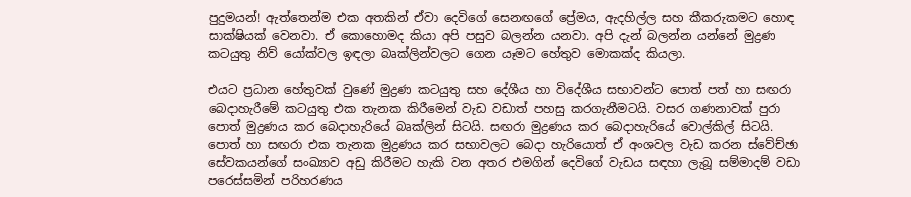පුදුමයන්! ඇත්තෙන්ම එක අතකින් ඒවා දෙවිගේ සෙනඟගේ ප්‍රේමය, ඇදහිල්ල සහ කීකරුකමට හොඳ සාක්ෂියක් වෙනවා. ඒ කොහොමද කියා අපි පසුව බලන්න යනවා. අපි දැන් බලන්න යන්නේ මුද්‍රණ කටයුතු නිව් යෝක්වල ඉඳලා බෘක්ලින්වලට ගෙන යෑමට හේතුව මොකක්ද කියලා.

එයට ප්‍රධාන හේතුවක් වුණේ මුද්‍රණ කටයුතු සහ දේශීය හා විදේශීය සභාවන්ට පොත් පත් හා සඟරා බෙදාහැරීමේ කටයුතු එක තැනක කිරීමෙන් වැඩ වඩාත් පහසු කරගැනීමටයි. වසර ගණනාවක් පුරා පොත් මුද්‍රණය කර බෙදාහැරියේ බෘක්ලින් සිටයි. සඟරා මුද්‍රණය කර බෙදාහැරියේ වොල්කිල් සිටයි. පොත් හා සඟරා එක තැනක මුද්‍රණය කර සභාවලට බෙදා හැරියොත් ඒ අංශවල වැඩ කරන ස්වේච්ඡා සේවකයන්ගේ සංඛ්‍යාව අඩු කිරීමට හැකි වන අතර එමගින් දෙවිගේ වැඩය සඳහා ලැබූ සම්මාදම් වඩා පරෙස්සමින් පරිහරණය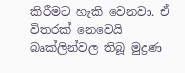කිරීමට හැකි වෙනවා. ඒ විතරක් නෙවෙයි බෘක්ලින්වල තිබූ මුද්‍රණ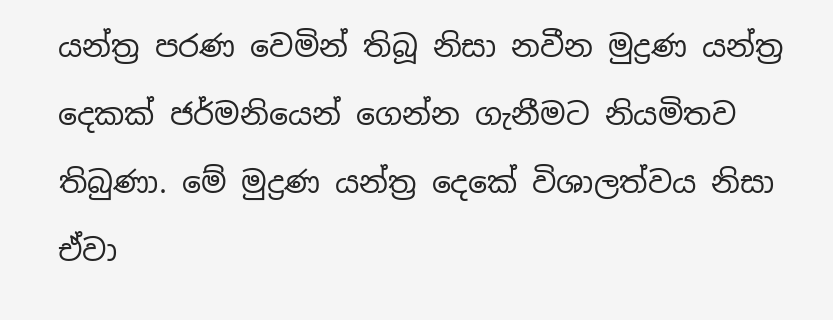යන්ත්‍ර පරණ වෙමින් තිබූ නිසා නවීන මුද්‍රණ යන්ත්‍ර දෙකක් ජර්මනියෙන් ගෙන්න ගැනීමට නියමිතව තිබුණා. මේ මුද්‍රණ යන්ත්‍ර දෙකේ විශාලත්වය නිසා ඒවා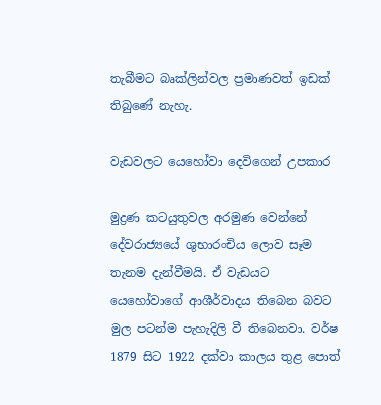තැබීමට බෘක්ලින්වල ප්‍රමාණවත් ඉඩක් තිබුණේ නැහැ.

වැඩවලට යෙහෝවා දෙවිගෙන් උපකාර

මුද්‍රණ කටයුතුවල අරමුණ වෙන්නේ දේවරාජ්‍යයේ ශුභාරංචිය ලොව සෑම තැනම දැන්වීමයි. ඒ වැඩයට යෙහෝවාගේ ආශීර්වාදය තිබෙන බවට මුල පටන්ම පැහැදිලි වී තිබෙනවා. වර්ෂ 1879 සිට 1922 දක්වා කාලය තුළ පොත්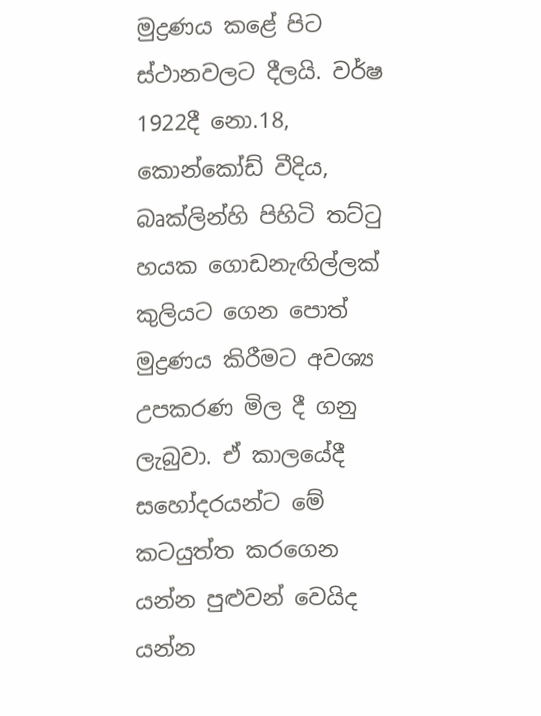මුද්‍රණය කළේ පිට ස්ථානවලට දීලයි. වර්ෂ 1922දී නො.18, කොන්කෝඩ් වීදිය, බෘක්ලින්හි පිහිටි තට්ටු හයක ගොඩනැඟිල්ලක් කුලියට ගෙන පොත් මුද්‍රණය කිරීමට අවශ්‍ය උපකරණ මිල දී ගනු ලැබුවා. ඒ කාලයේදී සහෝදරයන්ට මේ කටයුත්ත කරගෙන යන්න පුළුවන් වෙයිද යන්න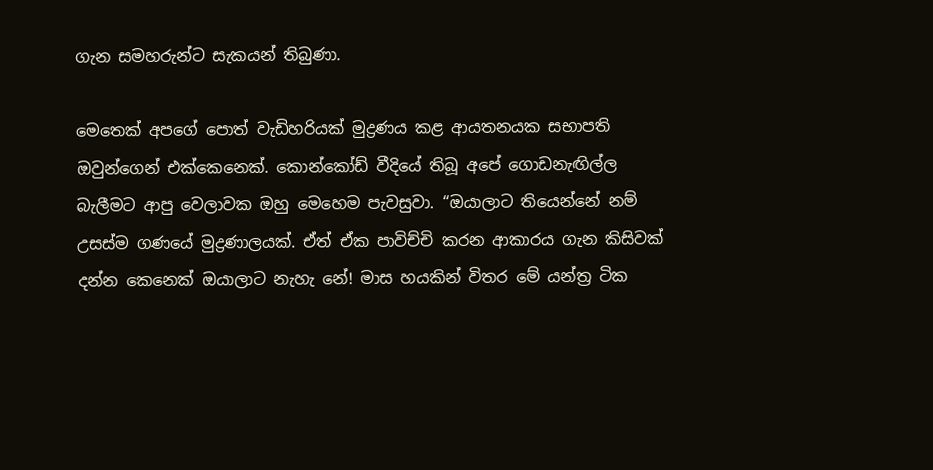ගැන සමහරුන්ට සැකයන් තිබුණා.

මෙතෙක් අපගේ පොත් වැඩිහරියක් මුද්‍රණය කළ ආයතනයක සභාපති ඔවුන්ගෙන් එක්කෙනෙක්. කොන්කෝඩ් වීදියේ තිබූ අපේ ගොඩනැඟිල්ල බැලීමට ආපු වෙලාවක ඔහු මෙහෙම පැවසුවා. “ඔයාලාට තියෙන්නේ නම් උසස්ම ගණයේ මුද්‍රණාලයක්. ඒත් ඒක පාවිච්චි කරන ආකාරය ගැන කිසිවක් දන්න කෙනෙක් ඔයාලාට නැහැ නේ! මාස හයකින් විතර මේ යන්ත්‍ර ටික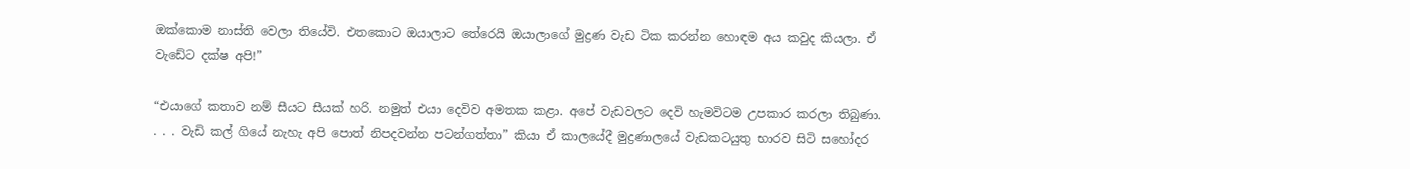ඔක්කොම නාස්ති වෙලා තියේවි. එතකොට ඔයාලාට තේරෙයි ඔයාලාගේ මුද්‍රණ වැඩ ටික කරන්න හොඳම අය කවුද කියලා. ඒ වැඩේට දක්ෂ අපි!”

“එයාගේ කතාව නම් සීයට සීයක් හරි. නමුත් එයා දෙවිව අමතක කළා. අපේ වැඩවලට දෙවි හැමවිටම උපකාර කරලා තිබුණා. . . . වැඩි කල් ගියේ නැහැ අපි පොත් නිපදවන්න පටන්ගත්තා” කියා ඒ කාලයේදී මුද්‍රණාලයේ වැඩකටයුතු භාරව සිටි සහෝදර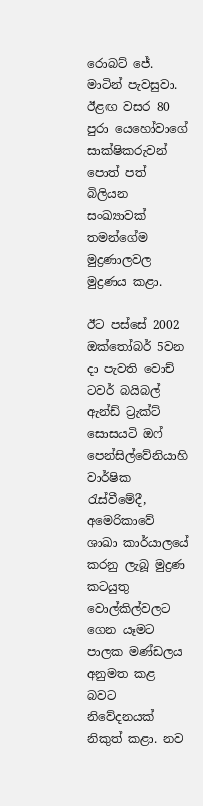රොබට් ජේ. මාටින් පැවසුවා. ඊළඟ වසර 80 පුරා යෙහෝවාගේ සාක්ෂිකරුවන් පොත් පත් බිලියන සංඛ්‍යාවක් තමන්ගේම මුද්‍රණාලවල මුද්‍රණය කළා.

ඊට පස්සේ 2002 ඔක්තෝබර් 5වන දා පැවති වොච් ටවර් බයිබල් ඇන්ඩ් ට්‍රැක්ට් සොසයටි ඔෆ් පෙන්සිල්වේනියාහි වාර්ෂික රැස්වීමේදී, අමෙරිකාවේ ශාඛා කාර්යාලයේ කරනු ලැබූ මුද්‍රණ කටයුතු වොල්කිල්වලට ගෙන යෑමට පාලක මණ්ඩලය අනුමත කළ බවට නිවේදනයක් නිකුත් කළා. නව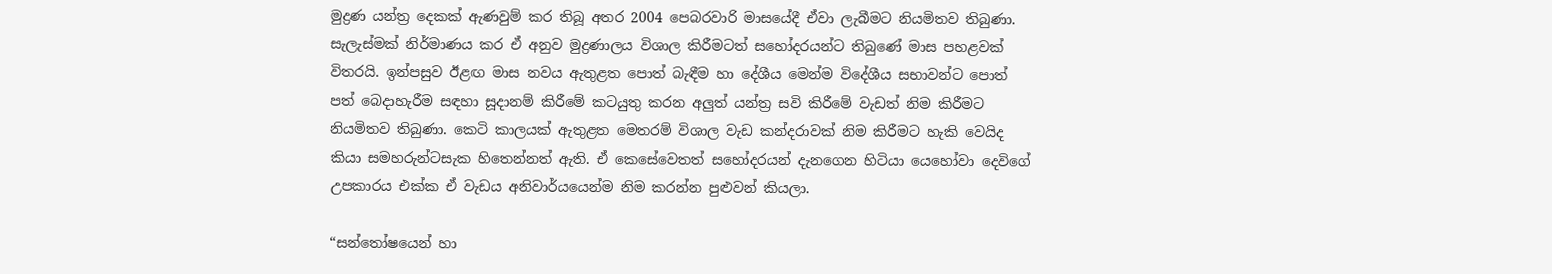මුද්‍රණ යන්ත්‍ර දෙකක් ඇණවුම් කර තිබූ අතර 2004 පෙබරවාරි මාසයේදී ඒවා ලැබීමට නියමිතව තිබුණා. සැලැස්මක් නිර්මාණය කර ඒ අනුව මුද්‍රණාලය විශාල කිරීමටත් සහෝදරයන්ට තිබුණේ මාස පහළවක් විතරයි. ඉන්පසුව ඊළඟ මාස නවය ඇතුළත පොත් බැඳීම හා දේශීය මෙන්ම විදේශීය සභාවන්ට පොත් පත් බෙදාහැරීම සඳහා සූදානම් කිරීමේ කටයුතු කරන අලුත් යන්ත්‍ර සවි කිරීමේ වැඩත් නිම කිරීමට නියමිතව තිබුණා. කෙටි කාලයක් ඇතුළත මෙතරම් විශාල වැඩ කන්දරාවක් නිම කිරීමට හැකි වෙයිද කියා සමහරුන්ටසැක හිතෙන්නත් ඇති. ඒ කෙසේවෙතත් සහෝදරයන් දැනගෙන හිටියා යෙහෝවා දෙවිගේ උපකාරය එක්ක ඒ වැඩය අනිවාර්යයෙන්ම නිම කරන්න පුළුවන් කියලා.

“සන්තෝෂයෙන් හා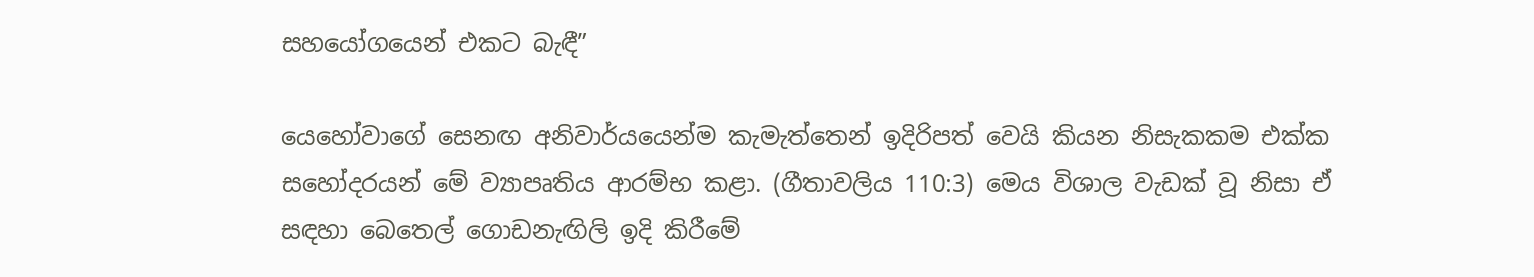සහයෝගයෙන් එකට බැඳී”

යෙහෝවාගේ සෙනඟ අනිවාර්යයෙන්ම කැමැත්තෙන් ඉදිරිපත් වෙයි කියන නිසැකකම එක්ක සහෝදරයන් මේ ව්‍යාපෘතිය ආරම්භ කළා. (ගීතාවලිය 110:3) මෙය විශාල වැඩක් වූ නිසා ඒ සඳහා බෙතෙල් ගොඩනැඟිලි ඉදි කිරීමේ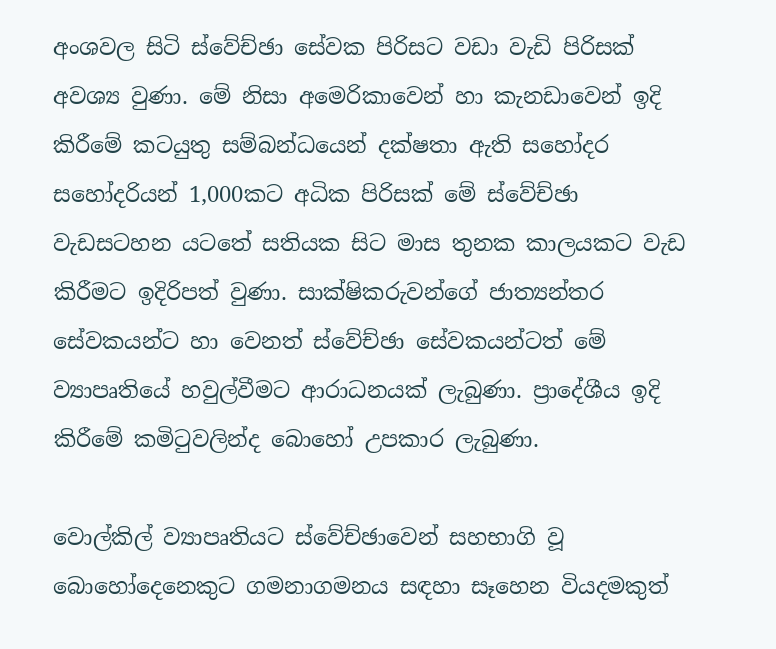අංශවල සිටි ස්වේච්ඡා සේවක පිරිසට වඩා වැඩි පිරිසක් අවශ්‍ය වුණා. මේ නිසා අමෙරිකාවෙන් හා කැනඩාවෙන් ඉදි කිරීමේ කටයුතු සම්බන්ධයෙන් දක්ෂතා ඇති සහෝදර සහෝදරියන් 1,000කට අධික පිරිසක් මේ ස්වේච්ඡා වැඩසටහන යටතේ සතියක සිට මාස තුනක කාලයකට වැඩ කිරීමට ඉදිරිපත් වුණා. සාක්ෂිකරුවන්ගේ ජාත්‍යන්තර සේවකයන්ට හා වෙනත් ස්වේච්ඡා සේවකයන්ටත් මේ ව්‍යාපෘතියේ හවුල්වීමට ආරාධනයක් ලැබුණා. ප්‍රාදේශීය ඉදි කිරීමේ කමිටුවලින්ද බොහෝ උපකාර ලැබුණා.

වොල්කිල් ව්‍යාපෘතියට ස්වේච්ඡාවෙන් සහභාගි වූ බොහෝදෙනෙකුට ගමනාගමනය සඳහා සෑහෙන වියදමකුත්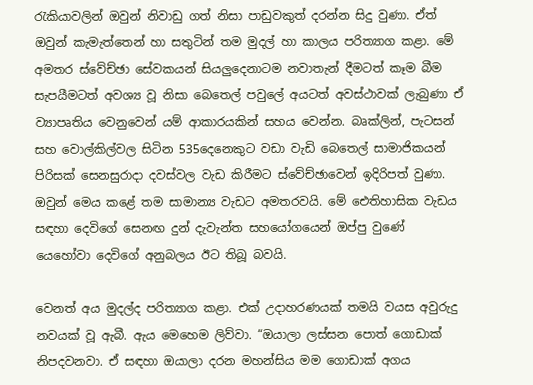රැකියාවලින් ඔවුන් නිවාඩු ගත් නිසා පාඩුවකුත් දරන්න සිදු වුණා. ඒත් ඔවුන් කැමැත්තෙන් හා සතුටින් තම මුදල් හා කාලය පරිත්‍යාග කළා. මේ අමතර ස්වේච්ඡා සේවකයන් සියලුදෙනාටම නවාතැන් දීමටත් කෑම බීම සැපයීමටත් අවශ්‍ය වූ නිසා බෙතෙල් පවුලේ අයටත් අවස්ථාවක් ලැබුණා ඒ ව්‍යාපෘතිය වෙනුවෙන් යම් ආකාරයකින් සහය වෙන්න. බෘක්ලින්, පැටසන් සහ වොල්කිල්වල සිටින 535දෙනෙකුට වඩා වැඩි බෙතෙල් සාමාජිකයන් පිරිසක් සෙනසුරාදා දවස්වල වැඩ කිරීමට ස්වේච්ඡාවෙන් ඉදිරිපත් වුණා. ඔවුන් මෙය කළේ තම සාමාන්‍ය වැඩට අමතරවයි. මේ ඓතිහාසික වැඩය සඳහා දෙවිගේ සෙනඟ දුන් දැවැන්ත සහයෝගයෙන් ඔප්පු වුණේ යෙහෝවා දෙවිගේ අනුබලය ඊට තිබූ බවයි.

වෙනත් අය මුදල්ද පරිත්‍යාග කළා. එක් උදාහරණයක් තමයි වයස අවුරුදු නවයක් වූ ඇබී. ඇය මෙහෙම ලිව්වා. “ඔයාලා ලස්සන පොත් ගොඩාක් නිපදවනවා. ඒ සඳහා ඔයාලා දරන මහන්සිය මම ගොඩාක් අගය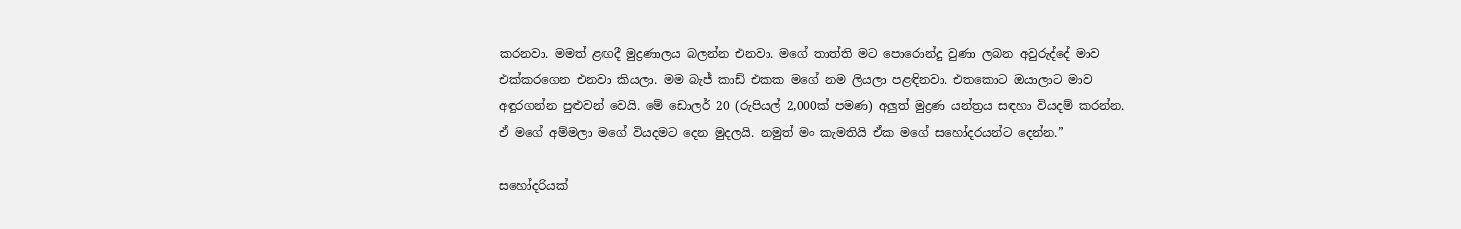කරනවා. මමත් ළඟදී මුද්‍රණාලය බලන්න එනවා. මගේ තාත්ති මට පොරොන්දු වුණා ලබන අවුරුද්දේ මාව එක්කරගෙන එනවා කියලා. මම බැජ් කාඩ් එකක මගේ නම ලියලා පළඳිනවා. එතකොට ඔයාලාට මාව අඳුරගන්න පුළුවන් වෙයි. මේ ඩොලර් 20 (රුපියල් 2,000ක් පමණ) අලුත් මුද්‍රණ යන්ත්‍රය සඳහා වියදම් කරන්න. ඒ මගේ අම්මලා මගේ වියදමට දෙන මුදලයි. නමුත් මං කැමතියි ඒක මගේ සහෝදරයන්ට දෙන්න.”

සහෝදරියක්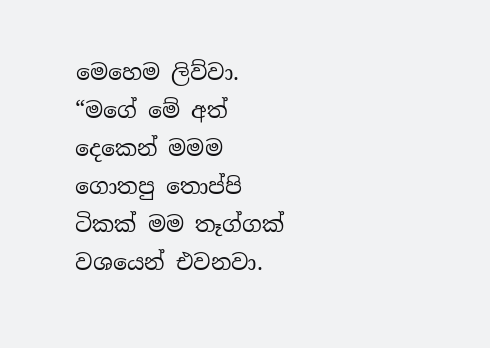මෙහෙම ලිව්වා. “මගේ මේ අත් දෙකෙන් මමම ගොතපු තොප්පි ටිකක් මම තෑග්ගක් වශයෙන් එවනවා.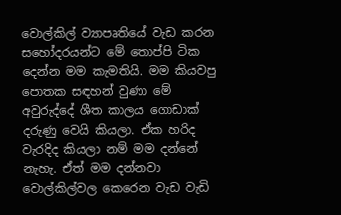වොල්කිල් ව්‍යාපෘතියේ වැඩ කරන සහෝදරයන්ට මේ තොප්පි ටික දෙන්න මම කැමතියි. මම කියවපු පොතක සඳහන් වුණා මේ අවුරුද්දේ ශීත කාලය ගොඩාක් දරුණු වෙයි කියලා. ඒක හරිද වැරදිද කියලා නම් මම දන්නේ නැහැ. ඒත් මම දන්නවා වොල්කිල්වල කෙරෙන වැඩ වැඩි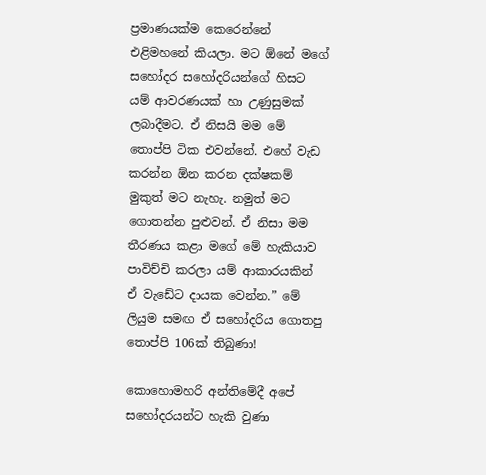ප්‍රමාණයක්ම කෙරෙන්නේ එළිමහනේ කියලා. මට ඕනේ මගේ සහෝදර සහෝදරියන්ගේ හිසට යම් ආවරණයක් හා උණුසුමක් ලබාදීමට. ඒ නිසයි මම මේ තොප්පි ටික එවන්නේ. එහේ වැඩ කරන්න ඕන කරන දක්ෂකම් මුකුත් මට නැහැ. නමුත් මට ගොතන්න පුළුවන්. ඒ නිසා මම තීරණය කළා මගේ මේ හැකියාව පාවිච්චි කරලා යම් ආකාරයකින් ඒ වැඩේට දායක වෙන්න.” මේ ලියුම සමඟ ඒ සහෝදරිය ගොතපු තොප්පි 106ක් තිබුණා!

කොහොමහරි අන්තිමේදී අපේ සහෝදරයන්ට හැකි වුණා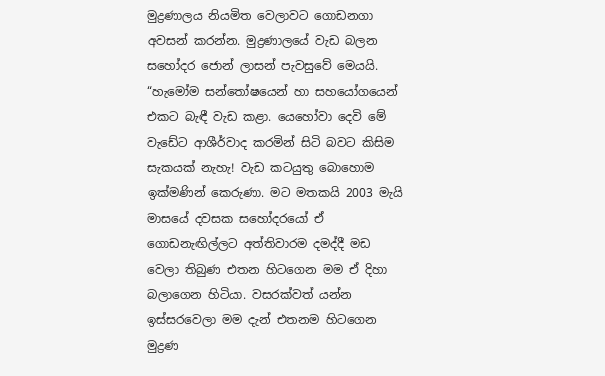මුද්‍රණාලය නියමිත වෙලාවට ගොඩනගා අවසන් කරන්න. මුද්‍රණාලයේ වැඩ බලන සහෝදර ජොන් ලාසන් පැවසුවේ මෙයයි. “හැමෝම සන්තෝෂයෙන් හා සහයෝගයෙන් එකට බැඳී වැඩ කළා. යෙහෝවා දෙවි මේ වැඩේට ආශීර්වාද කරමින් සිටි බවට කිසිම සැකයක් නැහැ! වැඩ කටයුතු බොහොම ඉක්මණින් කෙරුණා. මට මතකයි 2003 මැයි මාසයේ දවසක සහෝදරයෝ ඒ ගොඩනැඟිල්ලට අත්තිවාරම දමද්දී මඩ වෙලා තිබුණ එතන හිටගෙන මම ඒ දිහා බලාගෙන හිටියා. වසරක්වත් යන්න ඉස්සරවෙලා මම දැන් එතනම හිටගෙන මුද්‍රණ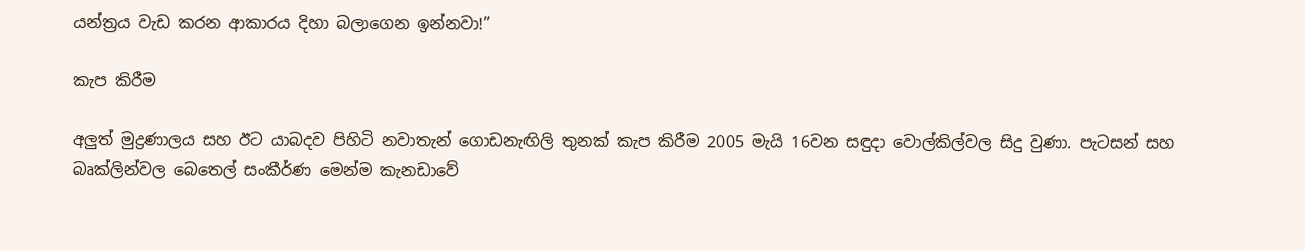යන්ත්‍රය වැඩ කරන ආකාරය දිහා බලාගෙන ඉන්නවා!”

කැප කිරීම

අලුත් මුද්‍රණාලය සහ ඊට යාබදව පිහිටි නවාතැන් ගොඩනැඟිලි තුනක් කැප කිරීම 2005 මැයි 16වන සඳුදා වොල්කිල්වල සිදු වුණා. පැටසන් සහ බෘක්ලින්වල බෙතෙල් සංකීර්ණ මෙන්ම කැනඩාවේ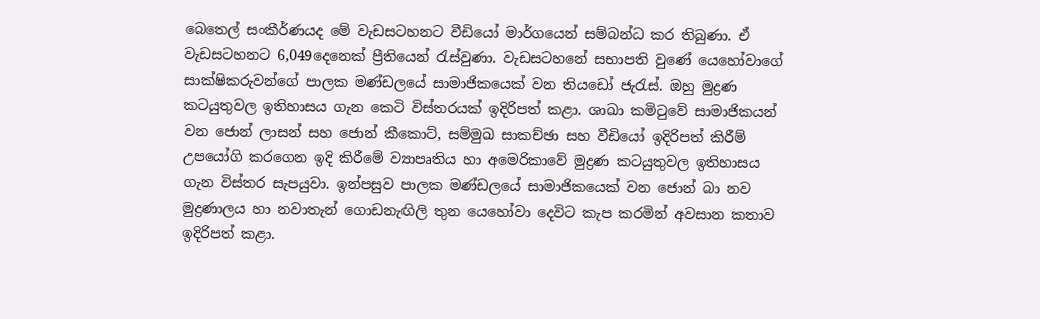බෙතෙල් සංකීර්ණයද මේ වැඩසටහනට වීඩියෝ මාර්ගයෙන් සම්බන්ධ කර තිබුණා. ඒ වැඩසටහනට 6,049දෙනෙක් ප්‍රීතියෙන් රැස්වුණා. වැඩසටහනේ සභාපති වුණේ යෙහෝවාගේ සාක්ෂිකරුවන්ගේ පාලක මණ්ඩලයේ සාමාජිකයෙක් වන තියඩෝ ජැරැස්. ඔහු මුද්‍රණ කටයුතුවල ඉතිහාසය ගැන කෙටි විස්තරයක් ඉදිරිපත් කළා. ශාඛා කමිටුවේ සාමාජිකයන් වන ජොන් ලාසන් සහ ජොන් කීකොට්, සම්මුඛ සාකච්ඡා සහ වීඩියෝ ඉදිරිපත් කිරීම් උපයෝගි කරගෙන ඉදි කිරීමේ ව්‍යාපෘතිය හා අමෙරිකාවේ මුද්‍රණ කටයුතුවල ඉතිහාසය ගැන විස්තර සැපයුවා. ඉන්පසුව පාලක මණ්ඩලයේ සාමාජිකයෙක් වන ජොන් බා නව මුද්‍රණාලය හා නවාතැන් ගොඩනැඟිලි තුන යෙහෝවා දෙවිට කැප කරමින් අවසාන කතාව ඉදිරිපත් කළා.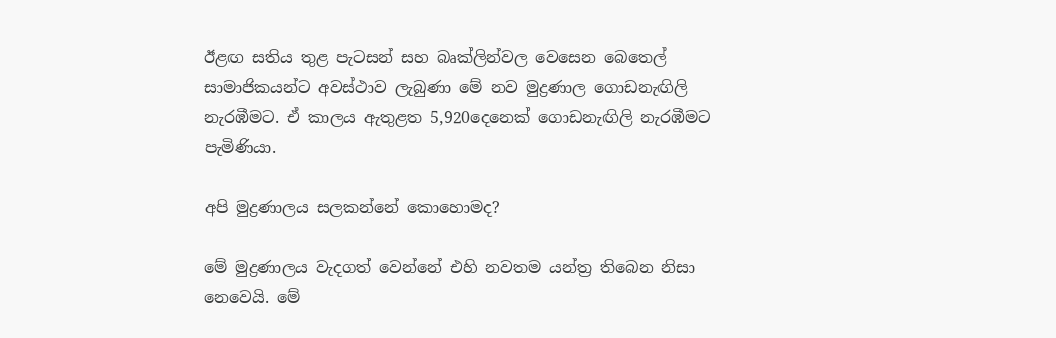ඊළඟ සතිය තුළ පැටසන් සහ බෘක්ලින්වල වෙසෙන බෙතෙල් සාමාජිකයන්ට අවස්ථාව ලැබුණා මේ නව මුද්‍රණාල ගොඩනැඟිලි නැරඹීමට. ඒ කාලය ඇතුළත 5,920දෙනෙක් ගොඩනැඟිලි නැරඹීමට පැමිණියා.

අපි මුද්‍රණාලය සලකන්නේ කොහොමද?

මේ මුද්‍රණාලය වැදගත් වෙන්නේ එහි නවතම යන්ත්‍ර තිබෙන නිසා නෙවෙයි. මේ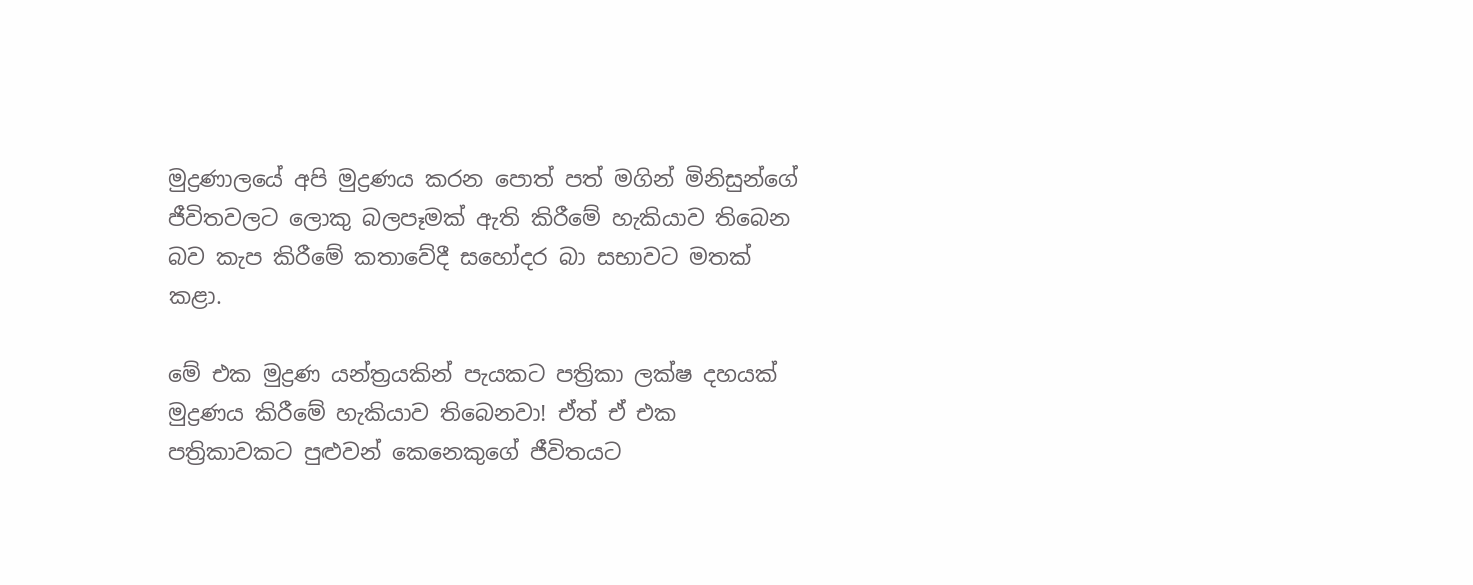මුද්‍රණාලයේ අපි මුද්‍රණය කරන පොත් පත් මගින් මිනිසුන්ගේ ජීවිතවලට ලොකු බලපෑමක් ඇති කිරීමේ හැකියාව තිබෙන බව කැප කිරීමේ කතාවේදී සහෝදර බා සභාවට මතක් කළා.

මේ එක මුද්‍රණ යන්ත්‍රයකින් පැයකට පත්‍රිකා ලක්ෂ දහයක් මුද්‍රණය කිරීමේ හැකියාව තිබෙනවා! ඒත් ඒ එක පත්‍රිකාවකට පුළුවන් කෙනෙකුගේ ජීවිතයට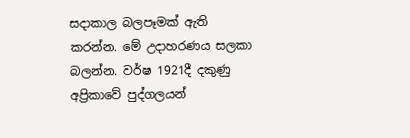සදාකාල බලපෑමක් ඇති කරන්න. මේ උදාහරණය සලකා බලන්න. වර්ෂ 1921දී දකුණු අප්‍රිකාවේ පුද්ගලයන්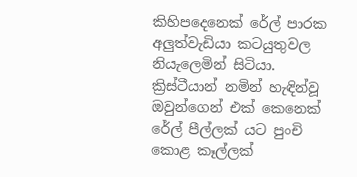කිහිපදෙනෙක් රේල් පාරක අලුත්වැඩියා කටයුතුවල නියැලෙමින් සිටියා. ක්‍රිස්ටීයාන් නමින් හැඳින්වූ ඔවුන්ගෙන් එක් කෙනෙක් රේල් පීල්ලක් යට පුංචි කොළ කෑල්ලක්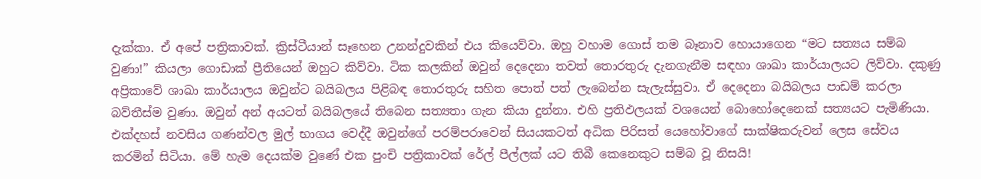දැක්කා. ඒ අපේ පත්‍රිකාවක්. ක්‍රිස්ටීයාන් සෑහෙන උනන්දුවකින් එය කියෙව්වා. ඔහු වහාම ගොස් තම බෑනාව හොයාගෙන “මට සත්‍යය සම්බ වුණා!” කියලා ගොඩාක් ප්‍රීතියෙන් ඔහුට කිව්වා. ටික කලකින් ඔවුන් දෙදෙනා තවත් තොරතුරු දැනගැනීම සඳහා ශාඛා කාර්යාලයට ලිව්වා. දකුණු අප්‍රිකාවේ ශාඛා කාර්යාලය ඔවුන්ට බයිබලය පිළිබඳ තොරතුරු සහිත පොත් පත් ලැබෙන්න සැලැස්සුවා. ඒ දෙදෙනා බයිබලය පාඩම් කරලා බව්තීස්ම වුණා. ඔවුන් අන් අයටත් බයිබලයේ තිබෙන සත්‍යතා ගැන කියා දුන්නා. එහි ප්‍රතිඵලයක් වශයෙන් බොහෝදෙනෙක් සත්‍යයට පැමිණියා. එක්දහස් නවසිය ගණන්වල මුල් භාගය වෙද්දී ඔවුන්ගේ පරම්පරාවෙන් සියයකටත් අධික පිරිසත් යෙහෝවාගේ සාක්ෂිකරුවන් ලෙස සේවය කරමින් සිටියා. මේ හැම දෙයක්ම වුණේ එක පුංචි පත්‍රිකාවක් රේල් පීල්ලක් යට තිබී කෙනෙකුට සම්බ වූ නිසයි!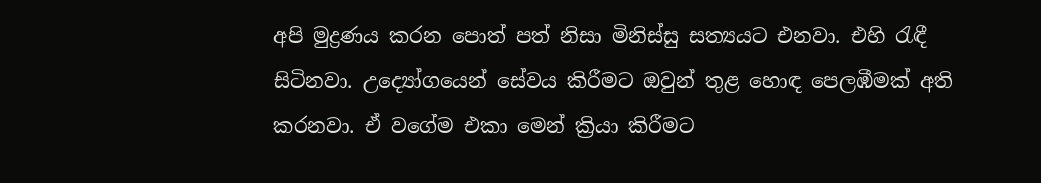අපි මුද්‍රණය කරන පොත් පත් නිසා මිනිස්සු සත්‍යයට එනවා. එහි රැඳී සිටිනවා. උද්‍යෝගයෙන් සේවය කිරීමට ඔවුන් තුළ හොඳ පෙලඹීමක් අති කරනවා. ඒ වගේම එකා මෙන් ක්‍රියා කිරීමට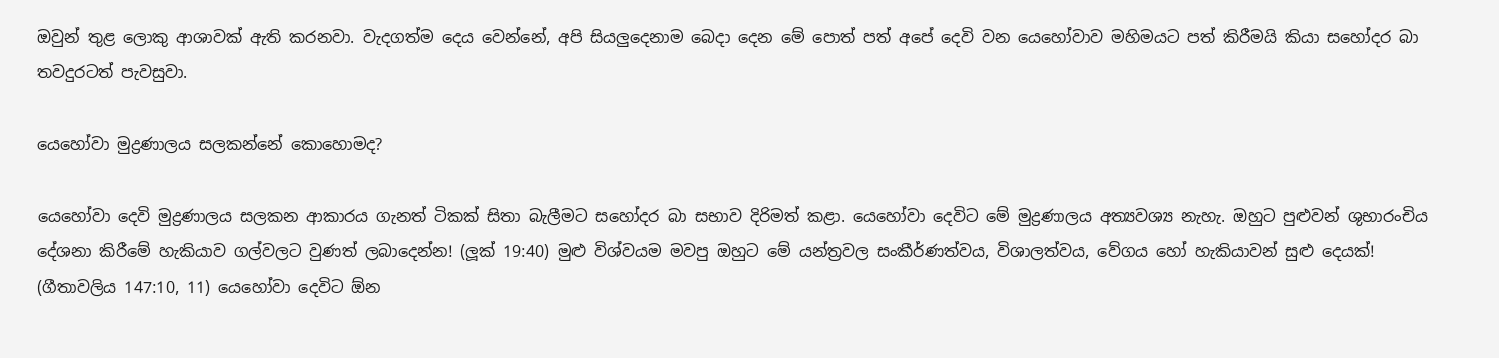ඔවුන් තුළ ලොකු ආශාවක් ඇති කරනවා. වැදගත්ම දෙය වෙන්නේ, අපි සියලුදෙනාම බෙදා දෙන මේ පොත් පත් අපේ දෙවි වන යෙහෝවාව මහිමයට පත් කිරීමයි කියා සහෝදර බා තවදුරටත් පැවසුවා.

යෙහෝවා මුද්‍රණාලය සලකන්නේ කොහොමද?

යෙහෝවා දෙවි මුද්‍රණාලය සලකන ආකාරය ගැනත් ටිකක් සිතා බැලීමට සහෝදර බා සභාව දිරිමත් කළා. යෙහෝවා දෙවිට මේ මුද්‍රණාලය අත්‍යවශ්‍ය නැහැ. ඔහුට පුළුවන් ශුභාරංචිය දේශනා කිරීමේ හැකියාව ගල්වලට වුණත් ලබාදෙන්න! (ලූක් 19:40) මුළු විශ්වයම මවපු ඔහුට මේ යන්ත්‍රවල සංකීර්ණත්වය, විශාලත්වය, වේගය හෝ හැකියාවන් සුළු දෙයක්! (ගීතාවලිය 147:10, 11) යෙහෝවා දෙවිට ඕන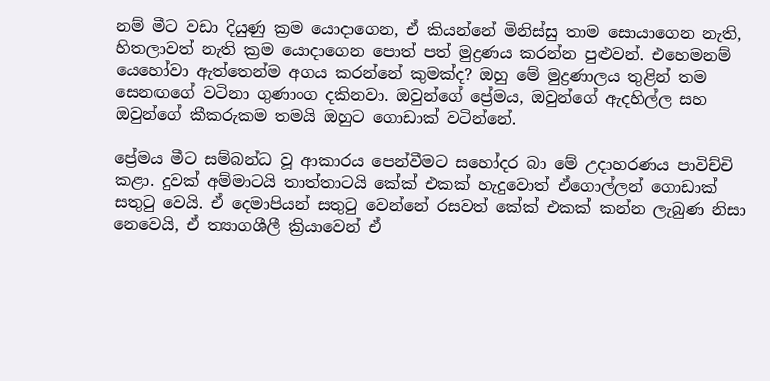නම් මීට වඩා දියුණු ක්‍රම යොදාගෙන, ඒ කියන්නේ මිනිස්සු තාම සොයාගෙන නැති, හිතලාවත් නැති ක්‍රම යොදාගෙන පොත් පත් මුද්‍රණය කරන්න පුළුවන්. එහෙමනම් යෙහෝවා ඇත්තෙන්ම අගය කරන්නේ කුමක්ද? ඔහු මේ මුද්‍රණාලය තුළින් තම සෙනඟගේ වටිනා ගුණාංග දකිනවා. ඔවුන්ගේ ප්‍රේමය, ඔවුන්ගේ ඇදහිල්ල සහ ඔවුන්ගේ කීකරුකම තමයි ඔහුට ගොඩාක් වටින්නේ.

ප්‍රේමය මීට සම්බන්ධ වූ ආකාරය පෙන්වීමට සහෝදර බා මේ උදාහරණය පාවිච්චි කළා. දුවක් අම්මාටයි තාත්තාටයි කේක් එකක් හැදුවොත් ඒගොල්ලන් ගොඩාක් සතුටු වෙයි. ඒ දෙමාපියන් සතුටු වෙන්නේ රසවත් කේක් එකක් කන්න ලැබුණ නිසා නෙවෙයි, ඒ ත්‍යාගශීලී ක්‍රියාවෙන් ඒ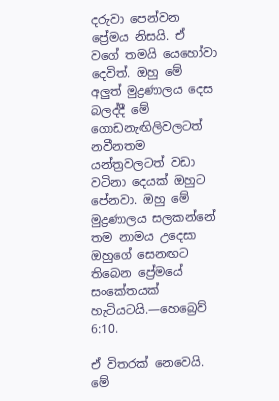දරුවා පෙන්වන ප්‍රේමය නිසයි. ඒ වගේ තමයි යෙහෝවා දෙවිත්. ඔහු මේ අලුත් මුද්‍රණාලය දෙස බලද්දී මේ ගොඩනැඟිලිවලටත් නවීනතම යන්ත්‍රවලටත් වඩා වටිනා දෙයක් ඔහුට පේනවා. ඔහු මේ මුද්‍රණාලය සලකන්නේ තම නාමය උදෙසා ඔහුගේ සෙනඟට තිබෙන ප්‍රේමයේ සංකේතයක් හැටියටයි.—හෙබ්‍රෙව් 6:10.

ඒ විතරක් නෙවෙයි. මේ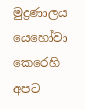මුද්‍රණාලය යෙහෝවා කෙරෙහි අපට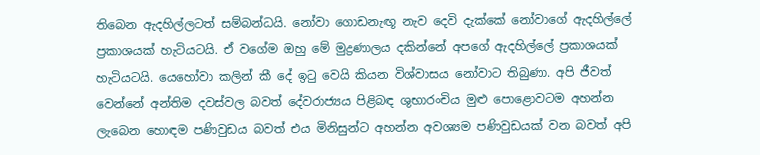තිබෙන ඇදහිල්ලටත් සම්බන්ධයි. නෝවා ගොඩනැඟූ නැව දෙවි දැක්කේ නෝවාගේ ඇදහිල්ලේ ප්‍රකාශයක් හැටියටයි. ඒ වගේම ඔහු මේ මුද්‍රණාලය දකින්නේ අපගේ ඇදහිල්ලේ ප්‍රකාශයක් හැටියටයි. යෙහෝවා කලින් කී දේ ඉටු වෙයි කියන විශ්වාසය නෝවාට තිබුණා. අපි ජීවත් වෙන්නේ අන්තිම දවස්වල බවත් දේවරාජ්‍යය පිළිබඳ ශුභාරංචිය මුළු පොළොවටම අහන්න ලැබෙන හොඳම පණිවුඩය බවත් එය මිනිසුන්ට අහන්න අවශ්‍යම පණිවුඩයක් වන බවත් අපි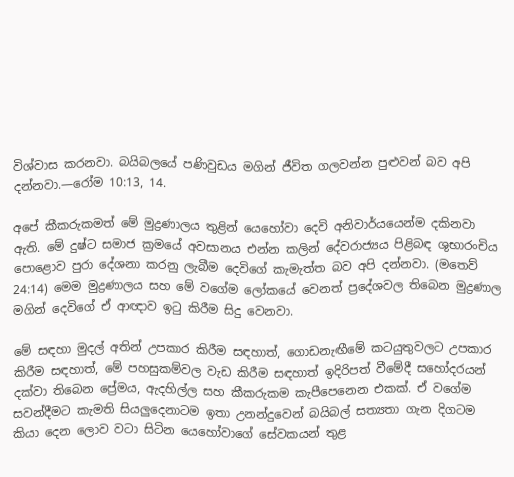විශ්වාස කරනවා. බයිබලයේ පණිවුඩය මගින් ජීවිත ගලවන්න පුළුවන් බව අපි දන්නවා.—රෝම 10:13, 14.

අපේ කීකරුකමත් මේ මුද්‍රණාලය තුළින් යෙහෝවා දෙවි අනිවාර්යයෙන්ම දකිනවා ඇති. මේ දුෂ්ට සමාජ ක්‍රමයේ අවසානය එන්න කලින් දේවරාජ්‍යය පිළිබඳ ශුභාරංචිය පොළොව පුරා දේශනා කරනු ලැබීම දෙවිගේ කැමැත්ත බව අපි දන්නවා. (මතෙව් 24:14) මෙම මුද්‍රණාලය සහ මේ වගේම ලෝකයේ වෙනත් ප්‍රදේශවල තිබෙන මුද්‍රණාල මගින් දෙවිගේ ඒ ආඥාව ඉටු කිරීම සිදු වෙනවා.

මේ සඳහා මුදල් අතින් උපකාර කිරීම සඳහාත්, ගොඩනැඟීමේ කටයුතුවලට උපකාර කිරීම සඳහාත්, මේ පහසුකම්වල වැඩ කිරීම සඳහාත් ඉදිරිපත් වීමේදී සහෝදරයන් දක්වා තිබෙන ප්‍රේමය, ඇදහිල්ල සහ කීකරුකම කැපීපෙනෙන එකක්. ඒ වගේම සවන්දීමට කැමති සියලුදෙනාටම ඉතා උනන්දුවෙන් බයිබල් සත්‍යතා ගැන දිගටම කියා දෙන ලොව වටා සිටින යෙහෝවාගේ සේවකයන් තුළ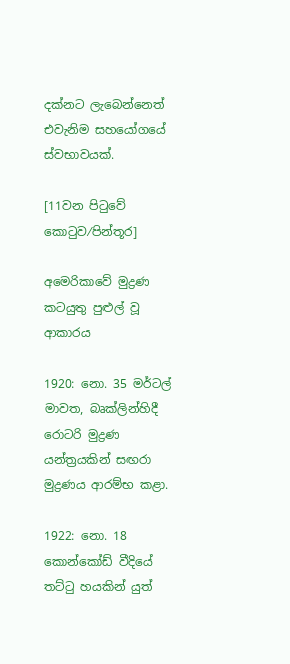දක්නට ලැබෙන්නෙත් එවැනිම සහයෝගයේ ස්වභාවයක්.

[11වන පිටුවේ කොටුව⁄පින්තූර]

අමෙරිකාවේ මුද්‍රණ කටයුතු පුළුල් වූ ආකාරය

1920: නො. 35 මර්ටල් මාවත, බෘක්ලින්හිදී රොටරි මුද්‍රණ යන්ත්‍රයකින් සඟරා මුද්‍රණය ආරම්භ කළා.

1922: නො. 18 කොන්කෝඩ් වීදියේ තට්ටු හයකින් යුත්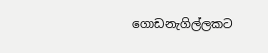ගොඩනැගිල්ලකට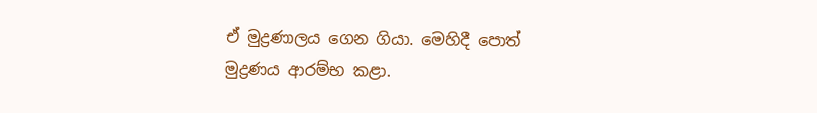ඒ මුද්‍රණාලය ගෙන ගියා. මෙහිදී පොත් මුද්‍රණය ආරම්භ කළා.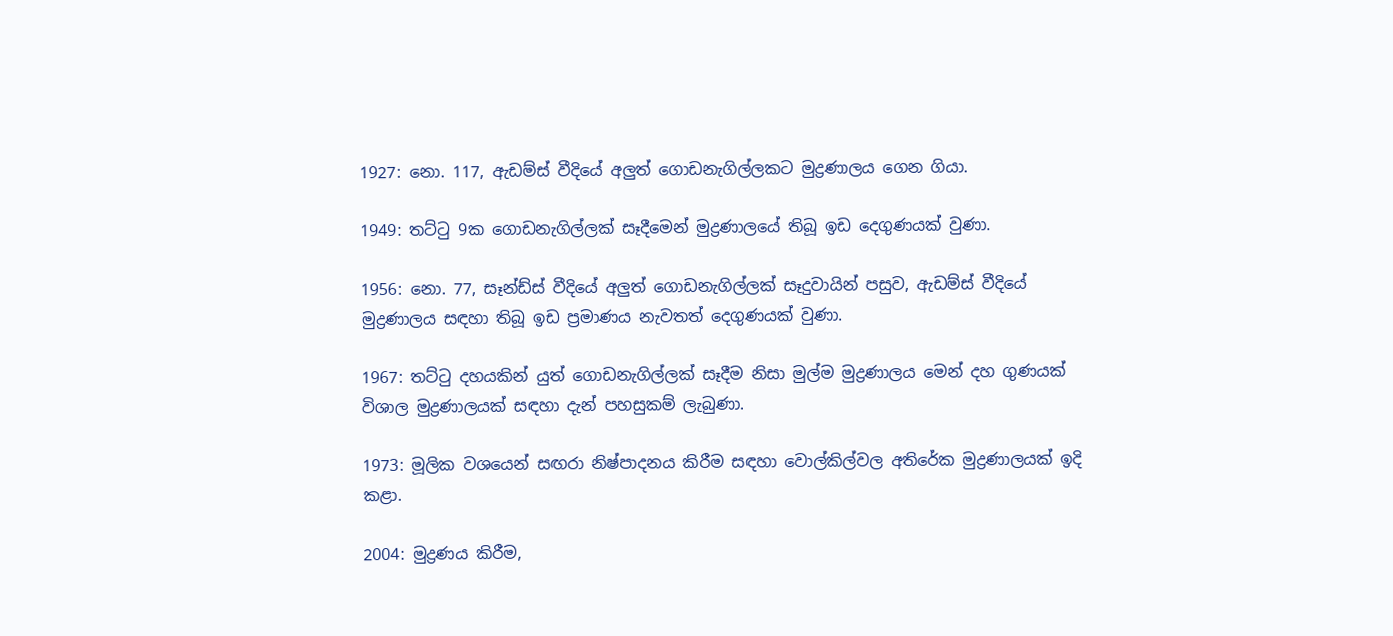1927: නො. 117, ඇඩම්ස් වීදියේ අලුත් ගොඩනැගිල්ලකට මුද්‍රණාලය ගෙන ගියා.

1949: තට්ටු 9ක ගොඩනැගිල්ලක් සෑදීමෙන් මුද්‍රණාලයේ තිබූ ඉඩ දෙගුණයක් වුණා.

1956: නො. 77, සෑන්ඩ්ස් වීදියේ අලුත් ගොඩනැගිල්ලක් සෑදුවායින් පසුව, ඇඩම්ස් වීදියේ මුද්‍රණාලය සඳහා තිබූ ඉඩ ප්‍රමාණය නැවතත් දෙගුණයක් වුණා.

1967: තට්ටු දහයකින් යුත් ගොඩනැගිල්ලක් සෑදීම නිසා මුල්ම මුද්‍රණාලය මෙන් දහ ගුණයක් විශාල මුද්‍රණාලයක් සඳහා දැන් පහසුකම් ලැබුණා.

1973: මූලික වශයෙන් සඟරා නිෂ්පාදනය කිරීම සඳහා වොල්කිල්වල අතිරේක මුද්‍රණාලයක් ඉදි කළා.

2004: මුද්‍රණය කිරීම,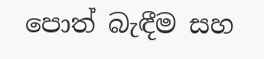පොත් බැඳීම සහ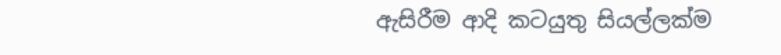ඇසිරීම ආදි කටයුතු සියල්ලක්ම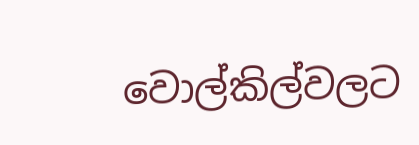වොල්කිල්වලට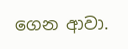ගෙන ආවා.